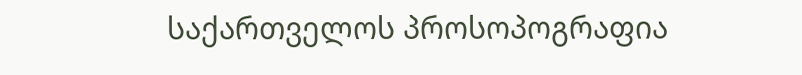საქართველოს პროსოპოგრაფია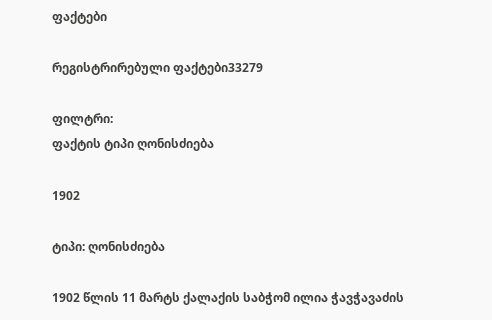ფაქტები

რეგისტრირებული ფაქტები33279

ფილტრი:
ფაქტის ტიპი ღონისძიება

1902

ტიპი: ღონისძიება

1902 წლის 11 მარტს ქალაქის საბჭომ ილია ჭავჭავაძის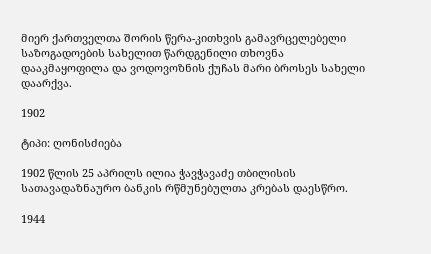მიერ ქართველთა შორის წერა-კითხვის გამავრცელებელი საზოგადოების სახელით წარდგენილი თხოვნა დააკმაყოფილა და ვოდოვოზნის ქუჩას მარი ბროსეს სახელი დაარქვა.

1902

ტიპი: ღონისძიება

1902 წლის 25 აპრილს ილია ჭავჭავაძე თბილისის სათავადაზნაურო ბანკის რწმუნებულთა კრებას დაესწრო.

1944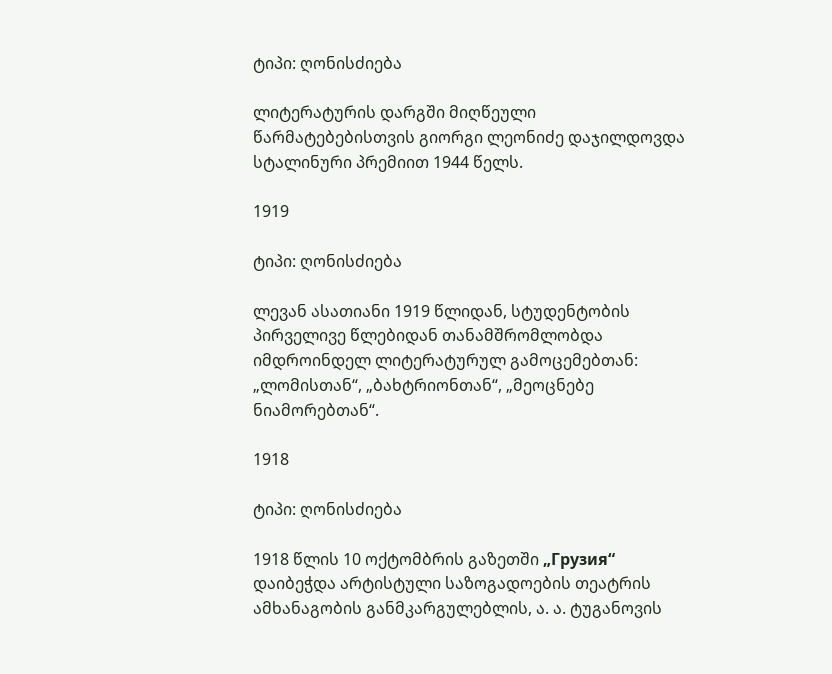ტიპი: ღონისძიება

ლიტერატურის დარგში მიღწეული წარმატებებისთვის გიორგი ლეონიძე დაჯილდოვდა სტალინური პრემიით 1944 წელს.

1919

ტიპი: ღონისძიება

ლევან ასათიანი 1919 წლიდან, სტუდენტობის პირველივე წლებიდან თანამშრომლობდა იმდროინდელ ლიტერატურულ გამოცემებთან: „ლომისთან“, „ბახტრიონთან“, „მეოცნებე ნიამორებთან“.

1918

ტიპი: ღონისძიება

1918 წლის 10 ოქტომბრის გაზეთში „Грузия“ დაიბეჭდა არტისტული საზოგადოების თეატრის ამხანაგობის განმკარგულებლის, ა. ა. ტუგანოვის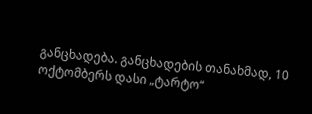განცხადება. განცხადების თანახმად, 10 ოქტომბერს დასი „ტარტო“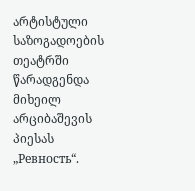არტისტული საზოგადოების თეატრში წარადგენდა მიხეილ არციბაშევის პიესას „Ревность“.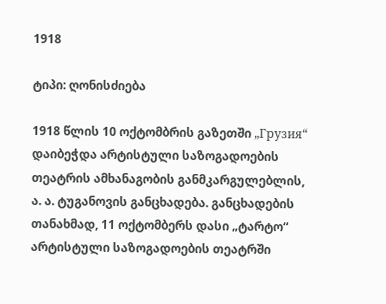1918

ტიპი: ღონისძიება

1918 წლის 10 ოქტომბრის გაზეთში „Грузия“ დაიბეჭდა არტისტული საზოგადოების თეატრის ამხანაგობის განმკარგულებლის, ა. ა. ტუგანოვის განცხადება. განცხადების თანახმად, 11 ოქტომბერს დასი „ტარტო“ არტისტული საზოგადოების თეატრში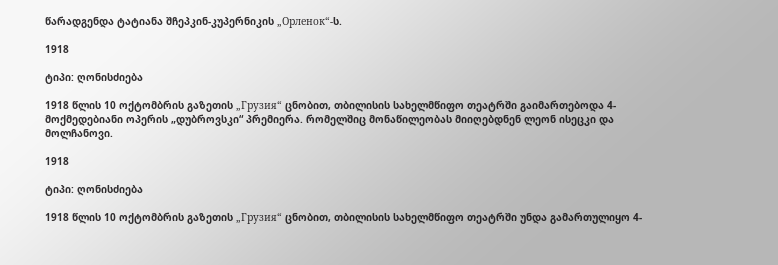წარადგენდა ტატიანა შჩეპკინ-კუპერნიკის „Орленок“-ს.

1918

ტიპი: ღონისძიება

1918 წლის 10 ოქტომბრის გაზეთის „Грузия“ ცნობით, თბილისის სახელმწიფო თეატრში გაიმართებოდა 4-მოქმედებიანი ოპერის „დუბროვსკი“ პრემიერა. რომელშიც მონაწილეობას მიიღებდნენ ლეონ ისეცკი და მოლჩანოვი.

1918

ტიპი: ღონისძიება

1918 წლის 10 ოქტომბრის გაზეთის „Грузия“ ცნობით, თბილისის სახელმწიფო თეატრში უნდა გამართულიყო 4-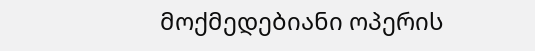მოქმედებიანი ოპერის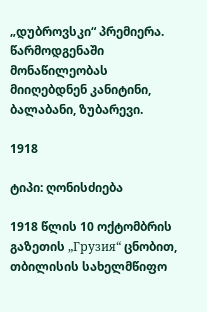„დუბროვსკი“ პრემიერა. წარმოდგენაში მონაწილეობას მიიღებდნენ კანიტინი, ბალაბანი, ზუბარევი.

1918

ტიპი: ღონისძიება

1918 წლის 10 ოქტომბრის გაზეთის „Грузия“ ცნობით, თბილისის სახელმწიფო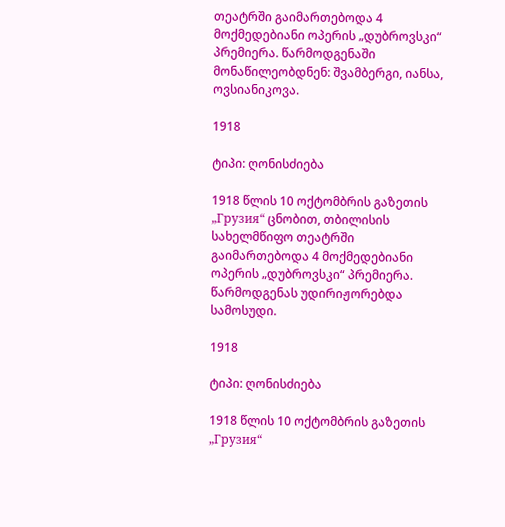თეატრში გაიმართებოდა 4 მოქმედებიანი ოპერის „დუბროვსკი“ პრემიერა. წარმოდგენაში მონაწილეობდნენ: შვამბერგი, იანსა, ოვსიანიკოვა.

1918

ტიპი: ღონისძიება

1918 წლის 10 ოქტომბრის გაზეთის „Грузия“ ცნობით, თბილისის სახელმწიფო თეატრში გაიმართებოდა 4 მოქმედებიანი ოპერის „დუბროვსკი“ პრემიერა. წარმოდგენას უდირიჟორებდა სამოსუდი.

1918

ტიპი: ღონისძიება

1918 წლის 10 ოქტომბრის გაზეთის „Грузия“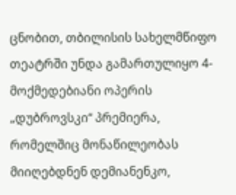ცნობით, თბილისის სახელმწიფო თეატრში უნდა გამართულიყო 4-მოქმედებიანი ოპერის „დუბროვსკი“ პრემიერა, რომელშიც მონაწილეობას მიიღებდნენ დემიანენკო,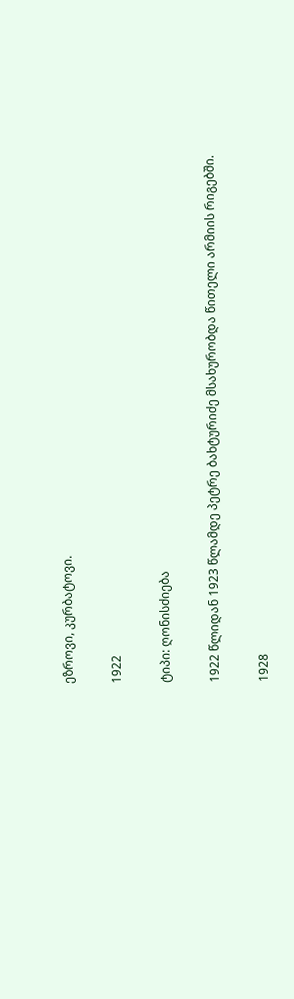ეზროვი, კურბატოვი.

1922

ტიპი: ღონისძიება

1922 წლიდან 1923 წლამდე პეტრე ბახტურიძე მსახურობდა წითელი არმიის რიგებში.

1928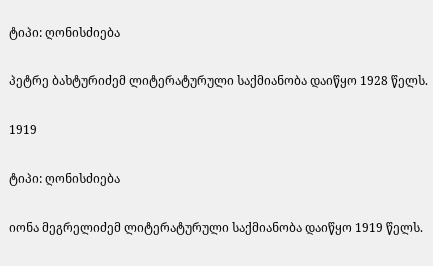ტიპი: ღონისძიება

პეტრე ბახტურიძემ ლიტერატურული საქმიანობა დაიწყო 1928 წელს.

1919

ტიპი: ღონისძიება

იონა მეგრელიძემ ლიტერატურული საქმიანობა დაიწყო 1919 წელს.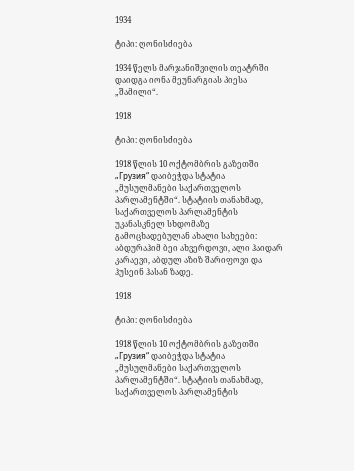1934

ტიპი: ღონისძიება

1934 წელს მარჯანიშვილის თეატრში დაიდგა იონა მეუნარგიას პიესა „შამილი“.

1918

ტიპი: ღონისძიება

1918 წლის 10 ოქტომბრის გაზეთში „Грузия“ დაიბეჭდა სტატია „მუსულმანები საქართველოს პარლამენტში“. სტატიის თანახმად, საქართველოს პარლამენტის უკანასკნელ სხდომაზე გამოცხადებულან ახალი სახეები: აბდურაჰიმ ბეი ახვერდოვი, ალი ჰაიდარ კარაევი, აბდულ აზიზ შარიფოვი და ჰუსეინ ჰასან ზადე.

1918

ტიპი: ღონისძიება

1918 წლის 10 ოქტომბრის გაზეთში „Грузия“ დაიბეჭდა სტატია „მუსულმანები საქართველოს პარლამენტში“. სტატიის თანახმად, საქართველოს პარლამენტის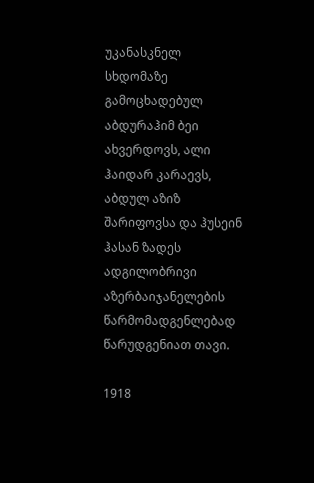უკანასკნელ სხდომაზე გამოცხადებულ აბდურაჰიმ ბეი ახვერდოვს, ალი ჰაიდარ კარაევს, აბდულ აზიზ შარიფოვსა და ჰუსეინ ჰასან ზადეს ადგილობრივი აზერბაიჯანელების წარმომადგენლებად წარუდგენიათ თავი.

1918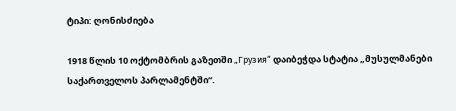ტიპი: ღონისძიება

1918 წლის 10 ოქტომბრის გაზეთში „Грузия“ დაიბეჭდა სტატია „მუსულმანები საქართველოს პარლამენტში“.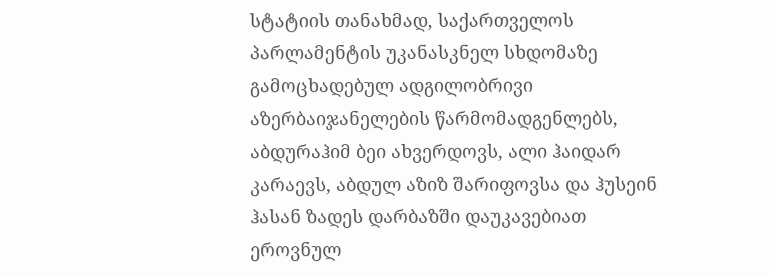სტატიის თანახმად, საქართველოს პარლამენტის უკანასკნელ სხდომაზე გამოცხადებულ ადგილობრივი აზერბაიჯანელების წარმომადგენლებს, აბდურაჰიმ ბეი ახვერდოვს, ალი ჰაიდარ კარაევს, აბდულ აზიზ შარიფოვსა და ჰუსეინ ჰასან ზადეს დარბაზში დაუკავებიათ ეროვნულ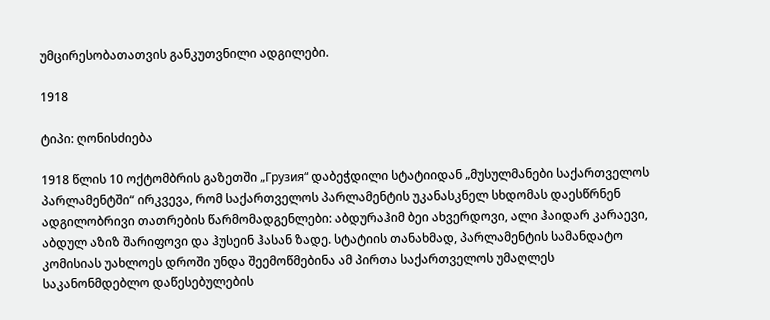უმცირესობათათვის განკუთვნილი ადგილები.

1918

ტიპი: ღონისძიება

1918 წლის 10 ოქტომბრის გაზეთში „Грузия“ დაბეჭდილი სტატიიდან „მუსულმანები საქართველოს პარლამენტში“ ირკვევა, რომ საქართველოს პარლამენტის უკანასკნელ სხდომას დაესწრნენ ადგილობრივი თათრების წარმომადგენლები: აბდურაჰიმ ბეი ახვერდოვი, ალი ჰაიდარ კარაევი, აბდულ აზიზ შარიფოვი და ჰუსეინ ჰასან ზადე. სტატიის თანახმად, პარლამენტის სამანდატო კომისიას უახლოეს დროში უნდა შეემოწმებინა ამ პირთა საქართველოს უმაღლეს საკანონმდებლო დაწესებულების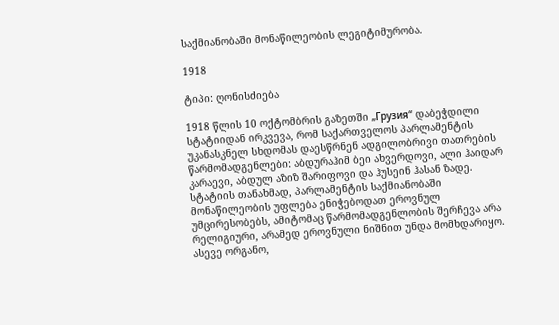საქმიანობაში მონაწილეობის ლეგიტიმურობა.

1918

ტიპი: ღონისძიება

1918 წლის 10 ოქტომბრის გაზეთში „Грузия“ დაბეჭდილი სტატიიდან ირკვევა, რომ საქართველოს პარლამენტის უკანასკნელ სხდომას დაესწრნენ ადგილობრივი თათრების წარმომადგენლები: აბდურაჰიმ ბეი ახვერდოვი, ალი ჰაიდარ კარაევი, აბდულ აზიზ შარიფოვი და ჰუსეინ ჰასან ზადე. სტატიის თანახმად, პარლამენტის საქმიანობაში მონაწილეობის უფლება ენიჭებოდათ ეროვნულ უმცირესობებს, ამიტომაც წარმომადგენლობის შერჩევა არა რელიგიური, არამედ ეროვნული ნიშნით უნდა მომხდარიყო. ასევე ორგანო,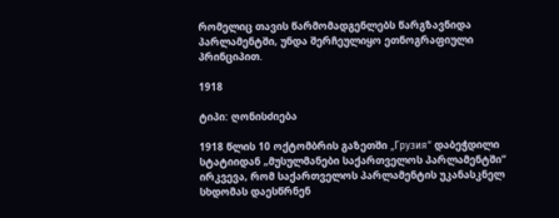რომელიც თავის წარმომადგენლებს წარგზავნიდა პარლამენტში, უნდა შერჩეულიყო ეთნოგრაფიული პრინციპით.

1918

ტიპი: ღონისძიება

1918 წლის 10 ოქტომბრის გაზეთში „Грузия“ დაბეჭდილი სტატიიდან „მუსულმანები საქართველოს პარლამენტში“ ირკვევა, რომ საქართველოს პარლამენტის უკანასკნელ სხდომას დაესწრნენ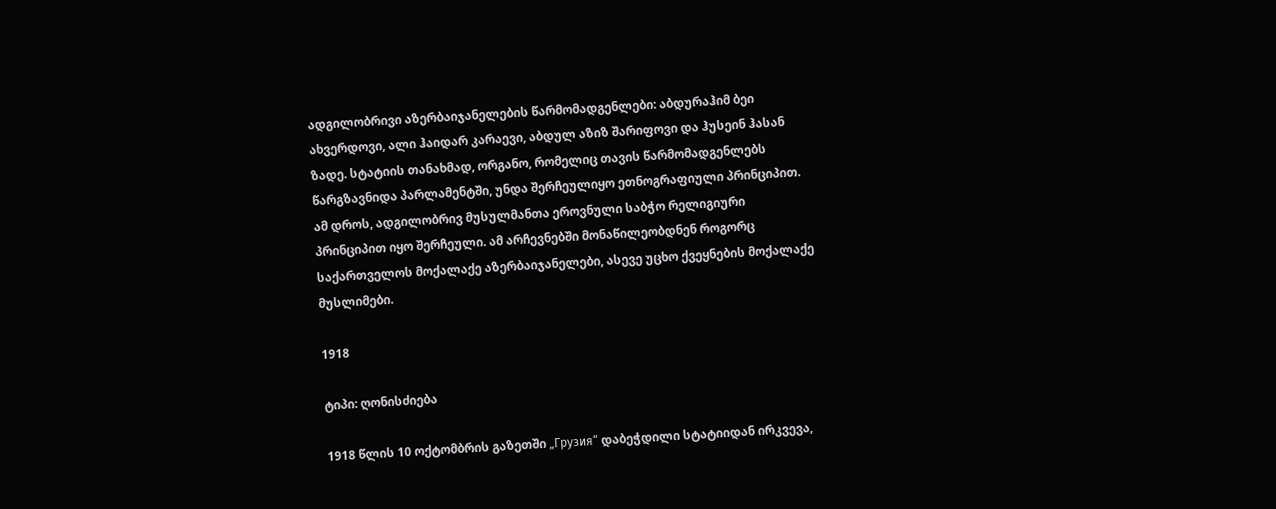ადგილობრივი აზერბაიჯანელების წარმომადგენლები: აბდურაჰიმ ბეი ახვერდოვი, ალი ჰაიდარ კარაევი, აბდულ აზიზ შარიფოვი და ჰუსეინ ჰასან ზადე. სტატიის თანახმად, ორგანო, რომელიც თავის წარმომადგენლებს წარგზავნიდა პარლამენტში, უნდა შერჩეულიყო ეთნოგრაფიული პრინციპით. ამ დროს, ადგილობრივ მუსულმანთა ეროვნული საბჭო რელიგიური პრინციპით იყო შერჩეული. ამ არჩევნებში მონაწილეობდნენ როგორც საქართველოს მოქალაქე აზერბაიჯანელები, ასევე უცხო ქვეყნების მოქალაქე მუსლიმები.

1918

ტიპი: ღონისძიება

1918 წლის 10 ოქტომბრის გაზეთში „Грузия“ დაბეჭდილი სტატიიდან ირკვევა,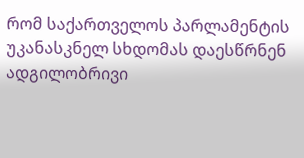რომ საქართველოს პარლამენტის უკანასკნელ სხდომას დაესწრნენ ადგილობრივი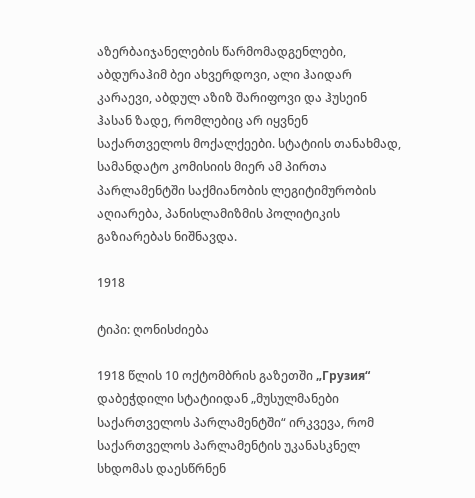აზერბაიჯანელების წარმომადგენლები, აბდურაჰიმ ბეი ახვერდოვი, ალი ჰაიდარ კარაევი, აბდულ აზიზ შარიფოვი და ჰუსეინ ჰასან ზადე, რომლებიც არ იყვნენ საქართველოს მოქალქეები. სტატიის თანახმად, სამანდატო კომისიის მიერ ამ პირთა პარლამენტში საქმიანობის ლეგიტიმურობის აღიარება, პანისლამიზმის პოლიტიკის გაზიარებას ნიშნავდა.

1918

ტიპი: ღონისძიება

1918 წლის 10 ოქტომბრის გაზეთში „Грузия“ დაბეჭდილი სტატიიდან „მუსულმანები საქართველოს პარლამენტში“ ირკვევა, რომ საქართველოს პარლამენტის უკანასკნელ სხდომას დაესწრნენ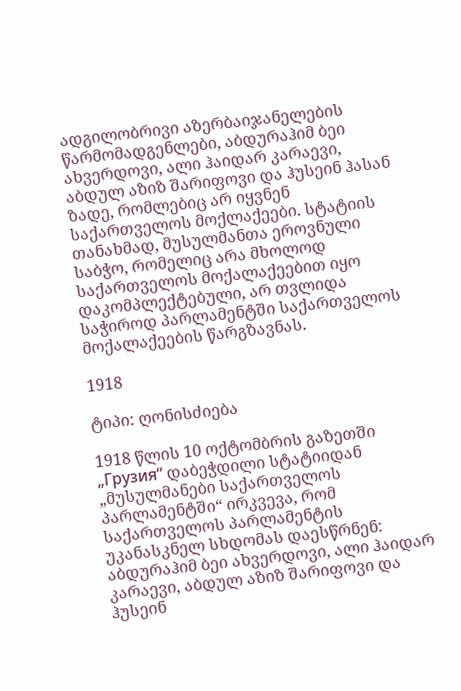ადგილობრივი აზერბაიჯანელების წარმომადგენლები, აბდურაჰიმ ბეი ახვერდოვი, ალი ჰაიდარ კარაევი, აბდულ აზიზ შარიფოვი და ჰუსეინ ჰასან ზადე, რომლებიც არ იყვნენ საქართველოს მოქლაქეები. სტატიის თანახმად, მუსულმანთა ეროვნული საბჭო, რომელიც არა მხოლოდ საქართველოს მოქალაქეებით იყო დაკომპლექტებული, არ თვლიდა საჭიროდ პარლამენტში საქართველოს მოქალაქეების წარგზავნას.

1918

ტიპი: ღონისძიება

1918 წლის 10 ოქტომბრის გაზეთში „Грузия“ დაბეჭდილი სტატიიდან „მუსულმანები საქართველოს პარლამენტში“ ირკვევა, რომ საქართველოს პარლამენტის უკანასკნელ სხდომას დაესწრნენ: აბდურაჰიმ ბეი ახვერდოვი, ალი ჰაიდარ კარაევი, აბდულ აზიზ შარიფოვი და ჰუსეინ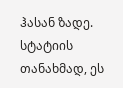ჰასან ზადე. სტატიის თანახმად, ეს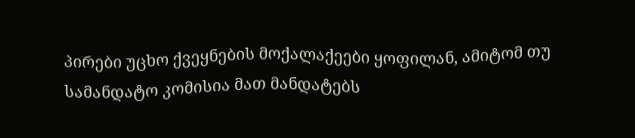პირები უცხო ქვეყნების მოქალაქეები ყოფილან, ამიტომ თუ სამანდატო კომისია მათ მანდატებს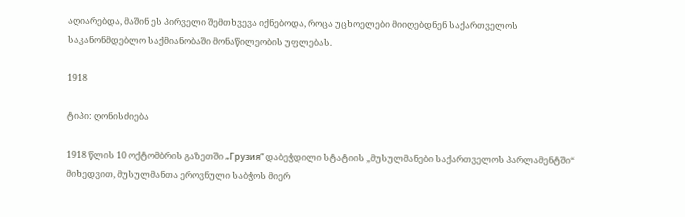აღიარებდა, მაშინ ეს პირველი შემთხვევა იქნებოდა, როცა უცხოელები მიიღებდნენ საქართველოს საკანონმდებლო საქმიანობაში მონაწილეობის უფლებას.

1918

ტიპი: ღონისძიება

1918 წლის 10 ოქტომბრის გაზეთში „Грузия“ დაბეჭდილი სტატიის „მუსულმანები საქართველოს პარლამენტში“ მიხედვით, მუსულმანთა ეროვნული საბჭოს მიერ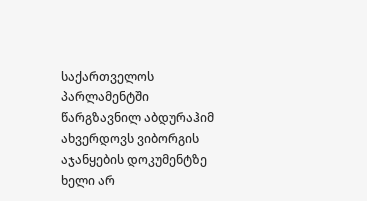საქართველოს პარლამენტში წარგზავნილ აბდურაჰიმ ახვერდოვს ვიბორგის აჯანყების დოკუმენტზე ხელი არ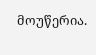მოუწერია.